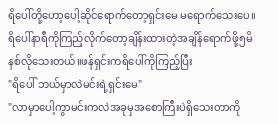ရိပေါ်တို့ဟော့ပေါ့ဆိုင်ရောက်တော့ရှင်းမေ မရောက်သေးပေ။ရိပေါ်နာရီကိုကြည့်လိုက်တော့ချိန်းထားတဲ့အချိန်ရောက်ဖို့၅မိနစ်လိုသေးတယ်။ဖန်ရှင်းကရိပေါ်ကိုကြည့်ပြီး
"ရိပေါ် ဘယ်မှာလဲမင်းရဲ့ရှင်းမေ"
"လာမှာပေါ့ကွာမင်းကလဲအခုမှအစောကြီးပဲရှိသေးတာကို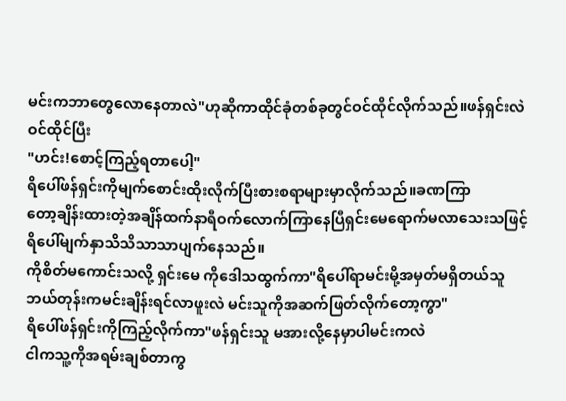မင်းကဘာတွေလောနေတာလဲ"ဟုဆိုကာထိုင်ခုံတစ်ခုတွင်ဝင်ထိုင်လိုက်သည်။ဖန်ရှင်းလဲဝင်ထိုင်ပြီး
"ဟင်း!စောင့်ကြည့်ရတာပေါ့"
ရိပေါ်ဖန်ရှင်းကိုမျက်စောင်းထိုးလိုက်ပြီးစားစရာများမှာလိုက်သည်။ခဏကြာ
တော့ချိန်းထားတဲ့အချိန်ထက်နာရီဝက်လောက်ကြာနေပြီရှင်းမေရောက်မလာသေးသဖြင့်ရိပေါ်မျက်နှာသိသိသာသာပျက်နေသည်။
ကိုစိတ်မကောင်းသလို့ ရှင်းမေ ကိုဒေါသထွက်ကာ"ရိပေါ်ရာမင်းမို့အမှတ်မရှိတယ်သူဘယ်တုန်းကမင်းချိန်းရင်လာဖူးလဲ မင်းသူကိုအဆက်ဖြတ်လိုက်တော့ကွာ"
ရိပေါ်ဖန်ရှင်းကိုကြည့်လိုက်ကာ"ဖန်ရှင်းသူ မအားလို့နေမှာပါမင်းကလဲ
ငါကသူ့ကိုအရမ်းချစ်တာကွ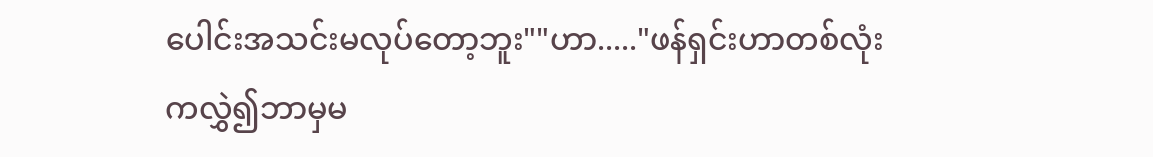ပေါင်းအသင်းမလုပ်တော့ဘူး""ဟာ....."ဖန်ရှင်းဟာတစ်လုံးကလွှဲ၍ဘာမှမ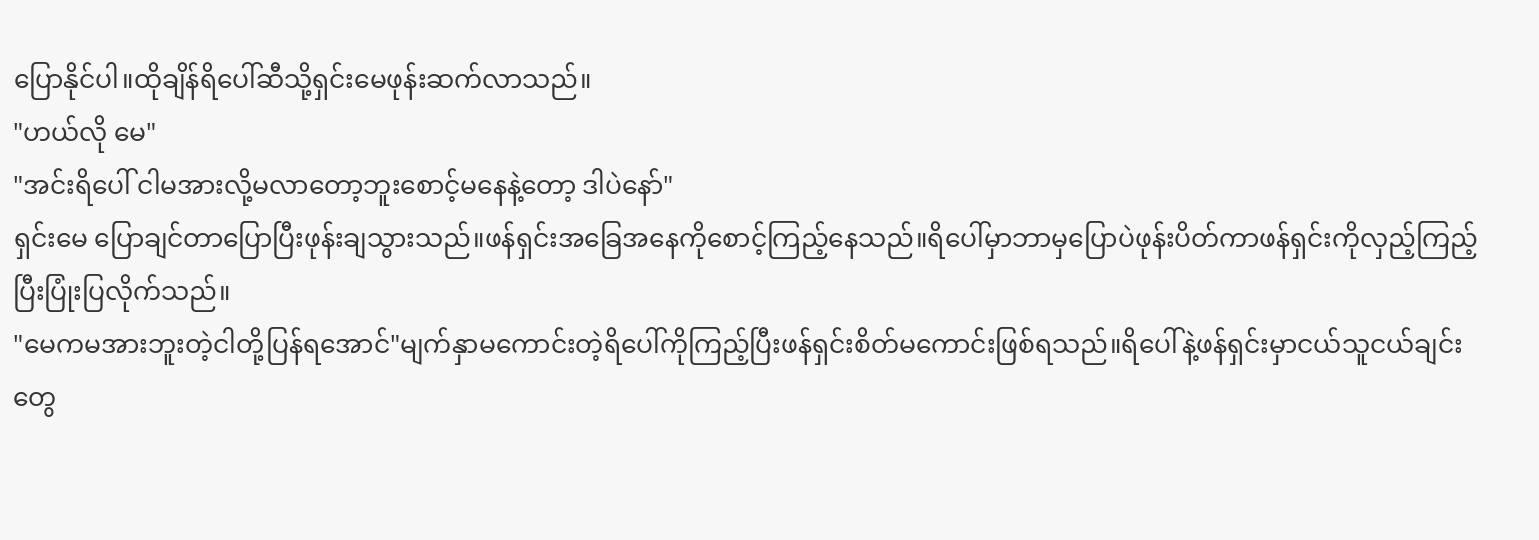ပြောနိုင်ပါ။ထိုချိန်ရိပေါ်ဆီသို့ရှင်းမေဖုန်းဆက်လာသည်။
"ဟယ်လို မေ"
"အင်းရိပေါ် ငါမအားလို့မလာတော့ဘူးစောင့်မနေနဲ့တော့ ဒါပဲနော်"
ရှင်းမေ ပြောချင်တာပြောပြီးဖုန်းချသွားသည်။ဖန်ရှင်းအခြေအနေကိုစောင့်ကြည့်နေသည်။ရိပေါ်မှာဘာမှပြောပဲဖုန်းပိတ်ကာဖန်ရှင်းကိုလှည့်ကြည့်ပြီးပြုံးပြလိုက်သည်။
"မေကမအားဘူးတဲ့ငါတို့ပြန်ရအောင်"မျက်နှာမကောင်းတဲ့ရိပေါ်ကိုကြည့်ပြီးဖန်ရှင်းစိတ်မကောင်းဖြစ်ရသည်။ရိပေါ်နဲ့ဖန်ရှင်းမှာငယ်သူငယ်ချင်းတွေ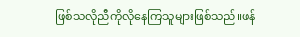ဖြစ်သလိုညီကိုလိုနေကြသူများဖြစ်သည်။ဖန်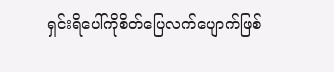ရှင်းရိပေါ်ကိုစိတ်ပြေလက်ပျောက်ဖြစ်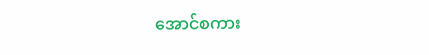အောင်စကား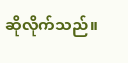ဆိုလိုက်သည်။